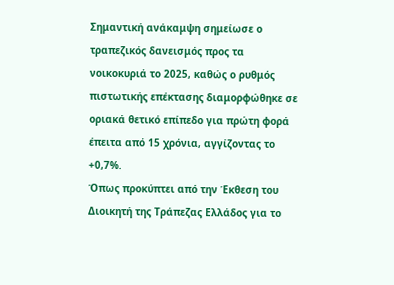Σημαντική ανάκαμψη σημείωσε ο τραπεζικός δανεισμός προς τα νοικοκυριά το 2025, καθώς ο ρυθμός πιστωτικής επέκτασης διαμορφώθηκε σε οριακά θετικό επίπεδο για πρώτη φορά έπειτα από 15 χρόνια, αγγίζοντας το +0,7%.
Όπως προκύπτει από την Έκθεση του Διοικητή της Τράπεζας Ελλάδος για το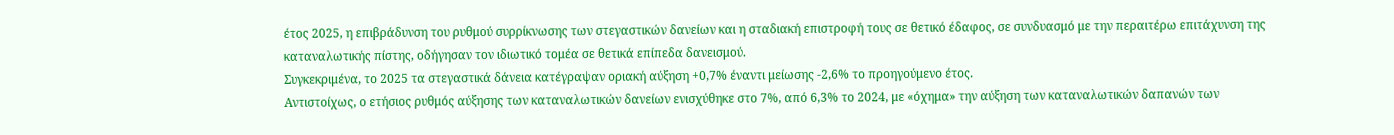έτος 2025, η επιβράδυνση του ρυθμού συρρίκνωσης των στεγαστικών δανείων και η σταδιακή επιστροφή τους σε θετικό έδαφος, σε συνδυασμό με την περαιτέρω επιτάχυνση της καταναλωτικής πίστης, οδήγησαν τον ιδιωτικό τομέα σε θετικά επίπεδα δανεισμού.
Συγκεκριμένα, το 2025 τα στεγαστικά δάνεια κατέγραψαν οριακή αύξηση +0,7% έναντι μείωσης -2,6% το προηγούμενο έτος.
Αντιστοίχως, ο ετήσιος ρυθμός αύξησης των καταναλωτικών δανείων ενισχύθηκε στο 7%, από 6,3% το 2024, με «όχημα» την αύξηση των καταναλωτικών δαπανών των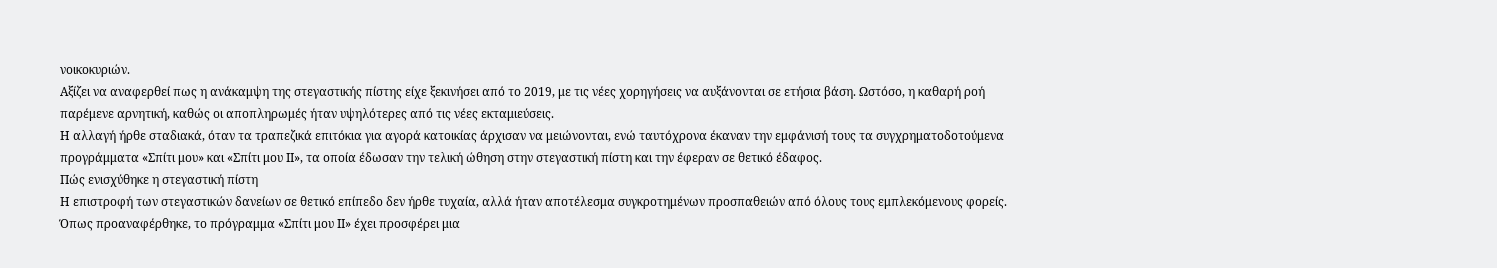νοικοκυριών.
Αξίζει να αναφερθεί πως η ανάκαμψη της στεγαστικής πίστης είχε ξεκινήσει από το 2019, με τις νέες χορηγήσεις να αυξάνονται σε ετήσια βάση. Ωστόσο, η καθαρή ροή παρέμενε αρνητική, καθώς οι αποπληρωμές ήταν υψηλότερες από τις νέες εκταμιεύσεις.
Η αλλαγή ήρθε σταδιακά, όταν τα τραπεζικά επιτόκια για αγορά κατοικίας άρχισαν να μειώνονται, ενώ ταυτόχρονα έκαναν την εμφάνισή τους τα συγχρηματοδοτούμενα προγράμματα «Σπίτι μου» και «Σπίτι μου ΙΙ», τα οποία έδωσαν την τελική ώθηση στην στεγαστική πίστη και την έφεραν σε θετικό έδαφος.
Πώς ενισχύθηκε η στεγαστική πίστη
Η επιστροφή των στεγαστικών δανείων σε θετικό επίπεδο δεν ήρθε τυχαία, αλλά ήταν αποτέλεσμα συγκροτημένων προσπαθειών από όλους τους εμπλεκόμενους φορείς.
Όπως προαναφέρθηκε, το πρόγραμμα «Σπίτι μου ΙΙ» έχει προσφέρει μια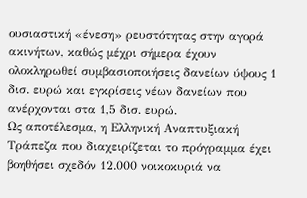ουσιαστική «ένεση» ρευστότητας στην αγορά ακινήτων, καθώς μέχρι σήμερα έχουν ολοκληρωθεί συμβασιοποιήσεις δανείων ύψους 1 δισ. ευρώ και εγκρίσεις νέων δανείων που ανέρχονται στα 1,5 δισ. ευρώ.
Ως αποτέλεσμα, η Ελληνική Αναπτυξιακή Τράπεζα που διαχειρίζεται το πρόγραμμα έχει βοηθήσει σχεδόν 12.000 νοικοκυριά να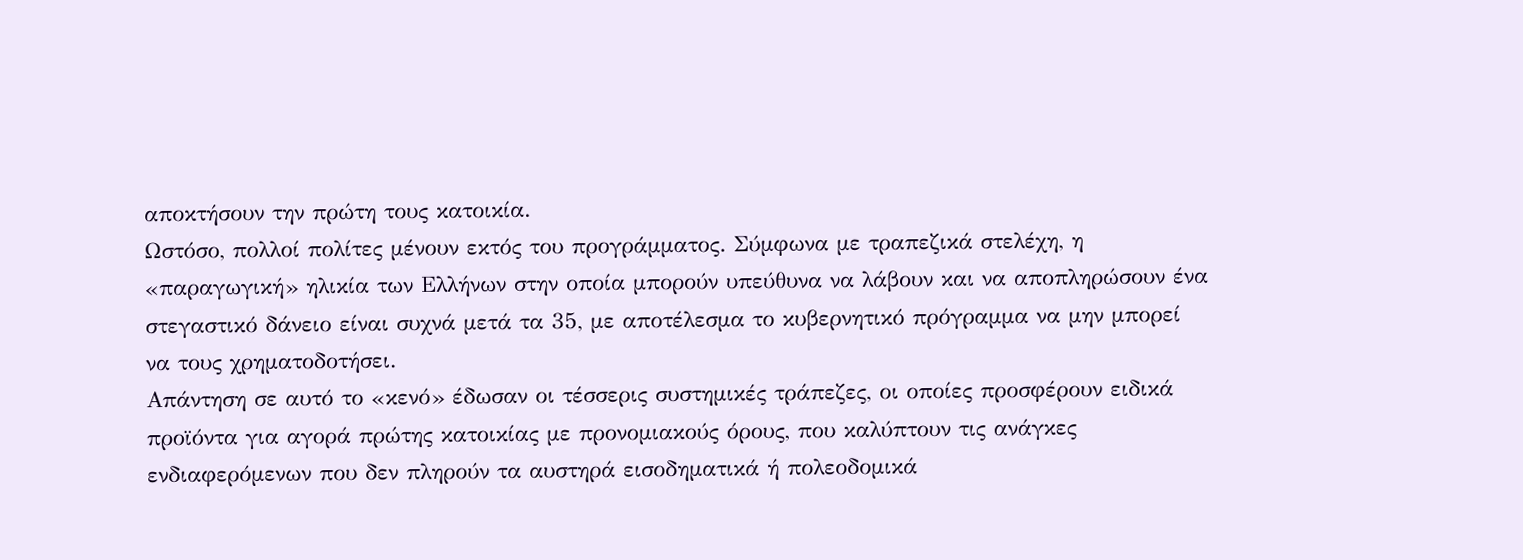αποκτήσουν την πρώτη τους κατοικία.
Ωστόσο, πολλοί πολίτες μένουν εκτός του προγράμματος. Σύμφωνα με τραπεζικά στελέχη, η «παραγωγική» ηλικία των Ελλήνων στην οποία μπορούν υπεύθυνα να λάβουν και να αποπληρώσουν ένα στεγαστικό δάνειο είναι συχνά μετά τα 35, με αποτέλεσμα το κυβερνητικό πρόγραμμα να μην μπορεί να τους χρηματοδοτήσει.
Απάντηση σε αυτό το «κενό» έδωσαν οι τέσσερις συστημικές τράπεζες, οι οποίες προσφέρουν ειδικά προϊόντα για αγορά πρώτης κατοικίας με προνομιακούς όρους, που καλύπτουν τις ανάγκες ενδιαφερόμενων που δεν πληρούν τα αυστηρά εισοδηματικά ή πολεοδομικά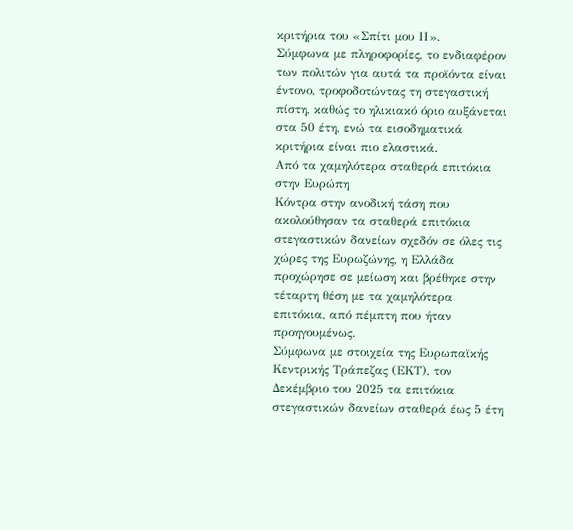κριτήρια του «Σπίτι μου ΙΙ».
Σύμφωνα με πληροφορίες, το ενδιαφέρον των πολιτών για αυτά τα προϊόντα είναι έντονο, τροφοδοτώντας τη στεγαστική πίστη, καθώς το ηλικιακό όριο αυξάνεται στα 50 έτη, ενώ τα εισοδηματικά κριτήρια είναι πιο ελαστικά.
Από τα χαμηλότερα σταθερά επιτόκια στην Ευρώπη
Κόντρα στην ανοδική τάση που ακολούθησαν τα σταθερά επιτόκια στεγαστικών δανείων σχεδόν σε όλες τις χώρες της Ευρωζώνης, η Ελλάδα προχώρησε σε μείωση και βρέθηκε στην τέταρτη θέση με τα χαμηλότερα επιτόκια, από πέμπτη που ήταν προηγουμένως.
Σύμφωνα με στοιχεία της Ευρωπαϊκής Κεντρικής Τράπεζας (ΕΚΤ), τον Δεκέμβριο του 2025 τα επιτόκια στεγαστικών δανείων σταθερά έως 5 έτη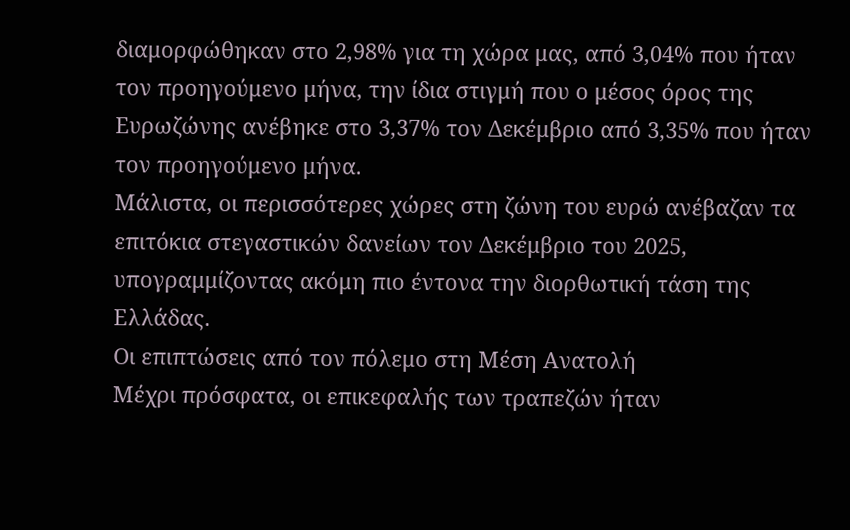διαμορφώθηκαν στο 2,98% για τη χώρα μας, από 3,04% που ήταν τον προηγούμενο μήνα, την ίδια στιγμή που ο μέσος όρος της Ευρωζώνης ανέβηκε στο 3,37% τον Δεκέμβριο από 3,35% που ήταν τον προηγούμενο μήνα.
Μάλιστα, οι περισσότερες χώρες στη ζώνη του ευρώ ανέβαζαν τα επιτόκια στεγαστικών δανείων τον Δεκέμβριο του 2025, υπογραμμίζοντας ακόμη πιο έντονα την διορθωτική τάση της Ελλάδας.
Οι επιπτώσεις από τον πόλεμο στη Μέση Ανατολή
Μέχρι πρόσφατα, οι επικεφαλής των τραπεζών ήταν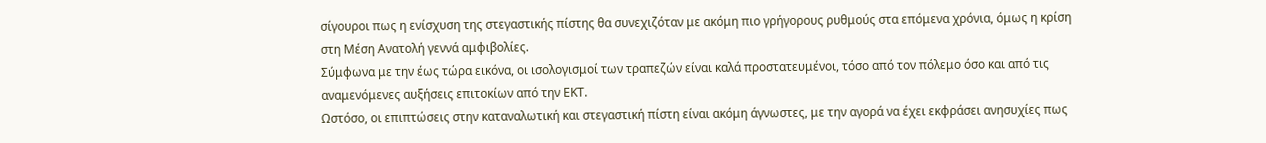σίγουροι πως η ενίσχυση της στεγαστικής πίστης θα συνεχιζόταν με ακόμη πιο γρήγορους ρυθμούς στα επόμενα χρόνια, όμως η κρίση στη Μέση Ανατολή γεννά αμφιβολίες.
Σύμφωνα με την έως τώρα εικόνα, οι ισολογισμοί των τραπεζών είναι καλά προστατευμένοι, τόσο από τον πόλεμο όσο και από τις αναμενόμενες αυξήσεις επιτοκίων από την ΕΚΤ.
Ωστόσο, οι επιπτώσεις στην καταναλωτική και στεγαστική πίστη είναι ακόμη άγνωστες, με την αγορά να έχει εκφράσει ανησυχίες πως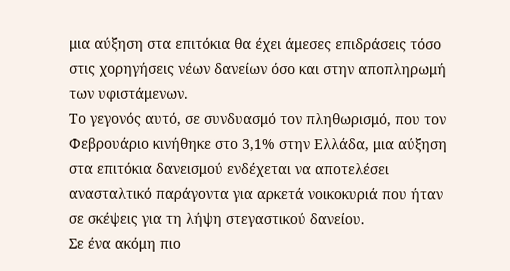μια αύξηση στα επιτόκια θα έχει άμεσες επιδράσεις τόσο στις χορηγήσεις νέων δανείων όσο και στην αποπληρωμή των υφιστάμενων.
Το γεγονός αυτό, σε συνδυασμό τον πληθωρισμό, που τον Φεβρουάριο κινήθηκε στο 3,1% στην Ελλάδα, μια αύξηση στα επιτόκια δανεισμού ενδέχεται να αποτελέσει ανασταλτικό παράγοντα για αρκετά νοικοκυριά που ήταν σε σκέψεις για τη λήψη στεγαστικού δανείου.
Σε ένα ακόμη πιο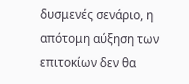δυσμενές σενάριο, η απότομη αύξηση των επιτοκίων δεν θα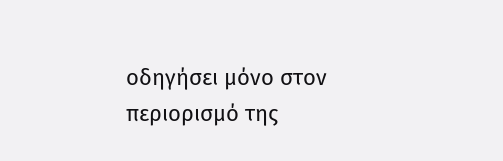οδηγήσει μόνο στον περιορισμό της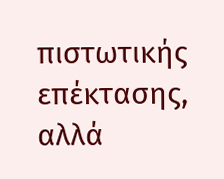πιστωτικής επέκτασης, αλλά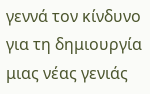γεννά τον κίνδυνο για τη δημιουργία μιας νέας γενιάς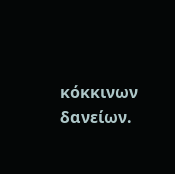κόκκινων δανείων.